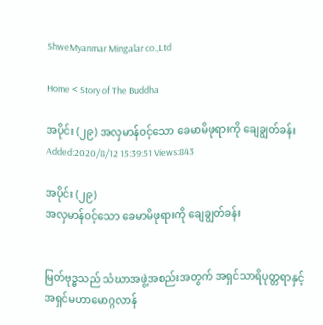ShweMyanmar Mingalar co.,Ltd

Home < Story of The Buddha

အပိုင်း (၂၉) အလှမာန်ဝင့်သော ခေမာမိဖုရားကို ချေချွတ်ခန်း
Added:2020/8/12 15:39:51 Views:843

အပိုင်း (၂၉)
အလှမာန်ဝင့်သော ခေမာမိဖုရားကို ချေချွတ်ခန်း


မြတ်ဗုဒ္ဓသည် သံဃာအဖွဲ့အစည်းအတွက် အရှင်သာရိပုတ္တရာနှင့်အရှင်မဟာမောဂ္ဂလာန်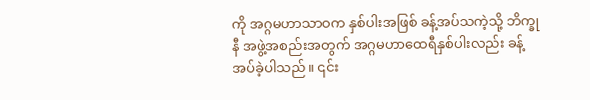ကို အဂ္ဂမဟာသာဝက နှစ်ပါးအဖြစ် ခန့်အပ်သကဲ့သို့ ဘိက္ခုနီ အဖွဲ့အစည်းအတွက် အဂ္ဂမဟာထေရီနှစ်ပါးလည်း ခန့်အပ်ခဲ့ပါသည်။ ၎င်း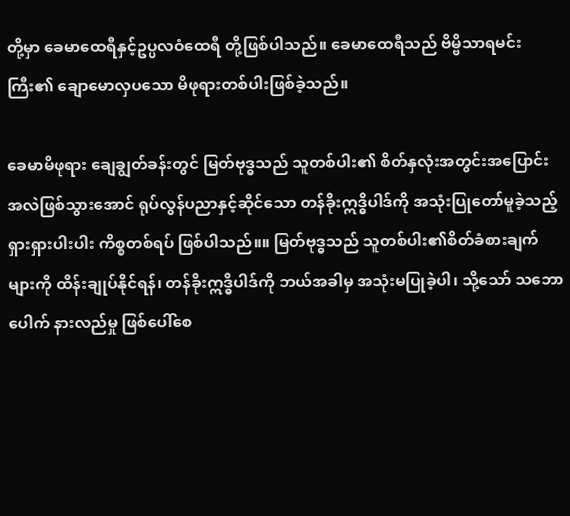တို့မှာ ခေမာထေရီနှင့်ဥပ္ပလဝံထေရီ တို့ဖြစ်ပါသည်။ ခေမာထေရီသည် ဗိမ္ဗိသာရမင်းကြီး၏ ချောမောလှပသော မိဖုရားတစ်ပါးဖြစ်ခဲ့သည်။

ခေမာမိဖုရား ချေချွတ်ခန်းတွင် မြတ်ဗုဒ္ဓသည် သူတစ်ပါး၏ စိတ်နှလုံးအတွင်းအပြောင်းအလဲဖြစ်သွားအောင် ရုပ်လွန်ပညာနှင့်ဆိုင်သော တန်ခိုးဣဒ္ဓိပါဒ်ကို အသုံးပြုတော်မူခဲ့သည့် ရှားရှားပါးပါး ကိစ္စတစ်ရပ် ဖြစ်ပါသည်။။ မြတ်ဗုဒ္ဓသည် သူတစ်ပါး၏စိတ်ခံစားချက်များကို ထိန်းချုပ်နိုင်ရန်၊ တန်ခိုးဣဒ္ဓိပါဒ်ကို ဘယ်အခါမှ အသုံးမပြုခဲ့ပါ၊ သို့သော် သဘောပေါက် နားလည်မှု ဖြစ်ပေါ်စေ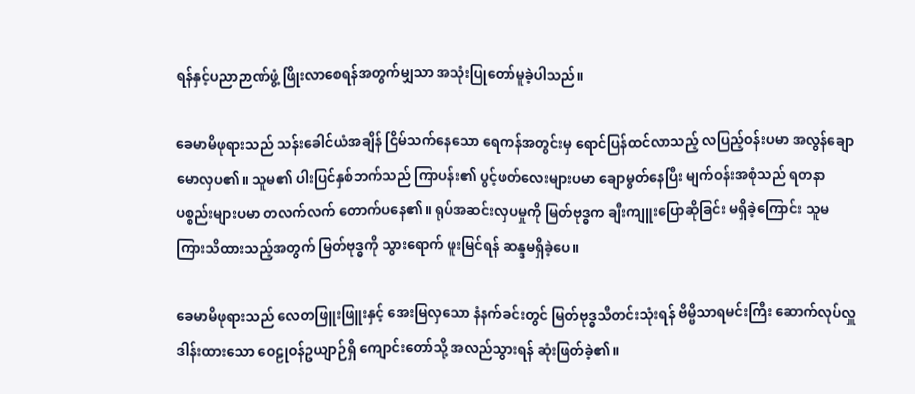ရန်နှင့်ပညာဉာဏ်ဖွံ့ ဖြိုးလာစေရန်အတွက်မျှသာ အသုံးပြုတော်မူခဲ့ပါသည်။

ခေမာမိဖုရားသည် သန်းခေါင်ယံအချိန် ငြိမ်သက်နေသော ရေကန်အတွင်းမှ ရောင်ပြန်ထင်လာသည့် လပြည့်ဝန်းပမာ အလွန်ချောမောလှပ၏။ သူမ၏ ပါးပြင်နှစ်ဘက်သည် ကြာပန်း၏ ပွင့်ဖတ်လေးများပမာ ချောမွတ်နေပြီး မျက်ဝန်းအစုံသည် ရတနာပစ္စည်းများပမာ တလက်လက် တောက်ပနေ၏။ ရုပ်အဆင်းလှပမှုကို မြတ်ဗုဒ္ဓက ချီးကျူးပြောဆိုခြင်း မရှိခဲ့ကြောင်း သူမကြားသိထားသည့်အတွက် မြတ်ဗုဒ္ဓကို သွားရောက် ဖူးမြင်ရန် ဆန္ဒမရှိခဲ့ပေ။

ခေမာမိဖုရားသည် လေတဖြူးဖြူးနှင့် အေးမြလှသော နံနက်ခင်းတွင် မြတ်ဗုဒ္ဓသီတင်းသုံးရန် ဗိမ္ဗိသာရမင်းကြီး ဆောက်လုပ်လှူဒါန်းထားသော ဝေဠုဝန်ဥယျာဉ်ရှိ ကျောင်းတော်သို့ အလည်သွားရန် ဆုံးဖြတ်ခဲ့၏။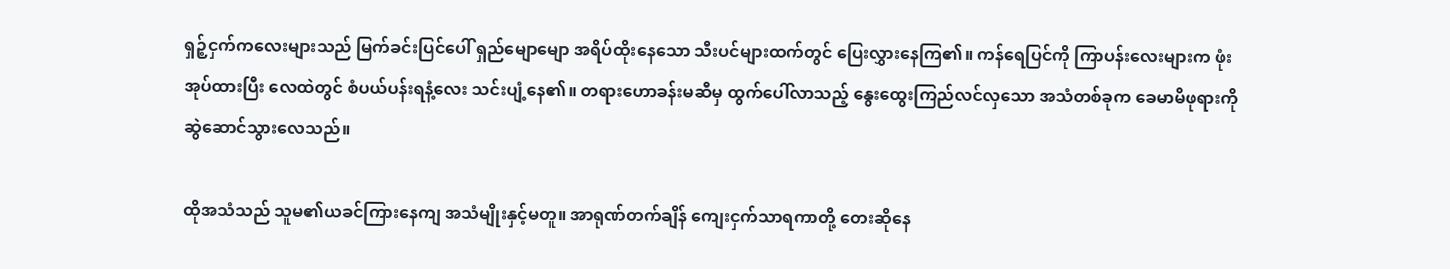ရှဉ့်ငှက်ကလေးများသည် မြက်ခင်းပြင်ပေါ် ရှည်မျောမျော အရိပ်ထိုးနေသော သီးပင်များထက်တွင် ပြေးလွှားနေကြ၏။ ကန်ရေပြင်ကို ကြာပန်းလေးများက ဖုံးအုပ်ထားပြီး လေထဲတွင် စံပယ်ပန်းရနံ့လေး သင်းပျံ့နေ၏။ တရားဟောခန်းမဆီမှ ထွက်ပေါ်လာသည့် နွေးထွေးကြည်လင်လှသော အသံတစ်ခုက ခေမာမိဖုရားကို ဆွဲဆောင်သွားလေသည်။

ထိုအသံသည် သူမ၏ယခင်ကြားနေကျ အသံမျိုးနှင့်မတူ။ အာရုဏ်တက်ချိန် ကျေးငှက်သာရကာတို့ တေးဆိုနေ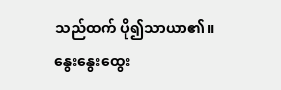သည်ထက် ပို၍သာယာ၏။ နွေးနွေးထွေး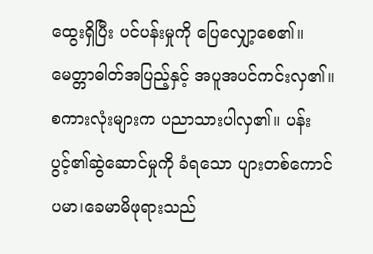ထွေးရှိပြီး ပင်ပန်းမှုကို ပြေလျှော့စေ၏။ မေတ္တာဓါတ်အပြည့်နှင့် အပူအပင်ကင်းလှ၏။ စကားလုံးများက ပညာသားပါလှ၏။ ပန်းပွင့်၏ဆွဲဆောင်မှုကို ခံရသော ပျားတစ်ကောင်ပမာ၊ခေမာမိဖုရားသည်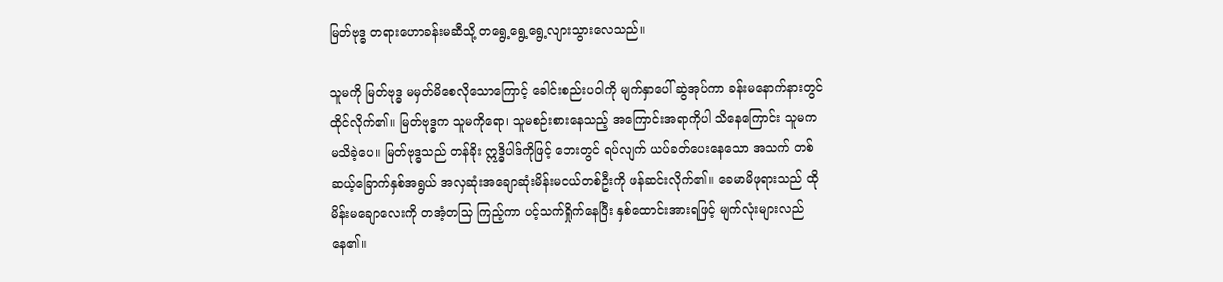မြတ်ဗုဒ္ဓ တရားဟောခန်းမဆီသို့ တရွေ့ရွေ့ရွေ့လျားသွားလေသည်။

သူမကို မြတ်ဗုဒ္ဓ မမှတ်မိစေလိုသောကြောင့် ခေါင်းစည်းပဝါကို မျက်နှာပေါ် ဆွဲအုပ်ကာ ခန်းမနောက်နားတွင် ထိုင်လိုက်၏။ မြတ်ဗုဒ္ဓက သူမကိုရော၊ သူမစဉ်းစားနေသည့် အကြောင်းအရာကိုပါ သိနေကြောင်း သူမက မသိခဲ့ပေ။ မြတ်ဗုဒ္ဓသည် တန်ခိုး ဣဒ္ဓိပါဒ်ကိုဖြင့် ဘေးတွင် ရပ်လျက် ယပ်ခတ်ပေးနေသော အသက် တစ်ဆယ့်ခြောက်နှစ်အရွယ် အလှဆုံးအချောဆုံးမိန်းမငယ်တစ်ဦးကို ဖန်ဆင်းလိုက်၏။ ခေမာမိဖုရားသည် ထိုမိန်းမချောလေးကို တအံ့တသြ ကြည့်ကာ ပင့်သက်ရှိုက်နေပြီး နှစ်ထောင်းအားရဖြင့် မျက်လုံးများလည်နေ၏။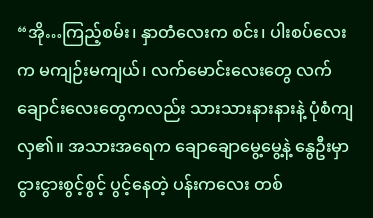“အို…ကြည့်စမ်း၊ နှာတံလေးက စင်း၊ ပါးစပ်လေးက မကျဉ်းမကျယ်၊ လက်မောင်းလေးတွေ လက်ချောင်းလေးတွေကလည်း သားသားနားနားနဲ့ ပုံစံကျလှ၏။ အသားအရေက ချောချောမွေ့မွေ့နဲ့ နွေဦးမှာ ငွားငွားစွင့်စွင့် ပွင့်နေတဲ့ ပန်းကလေး တစ်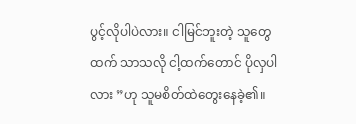ပွင့်လိုပါပဲလား။ ငါမြင်ဘူးတဲ့ သူတွေထက် သာသလို ငါ့ထက်တောင် ပိုလှပါလား ”ဟု သူမစိတ်ထဲတွေးနေခဲ့၏။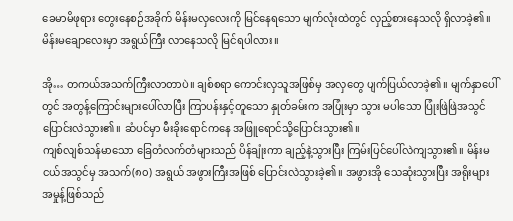ခေမာမိဖုရား တွေးနေစဉ်အခိုက် မိန်းမလှလေးကို မြင်နေရသော မျက်လုံးထဲတွင် လှည့်စားနေသလို ရှိလာခဲ့၏။ မိန်းမချောလေးမှာ အရွယ်ကြီး လာနေသလို မြင်ရပါလား။

အို… တကယ်အသက်ကြီးလာတာပဲ။ ချစ်စရာ ကောင်းလှသူအဖြစ်မှ အလှတွေ ပျက်ပြယ်လာခဲ့၏။ မျက်နှာပေါ်တွင် အတွန့်ကြောင်းများပေါ်လာပြီး ကြာပန်းနှင့်တူသော နှုတ်ခမ်းက အပြုံးမှာ သွား မပါသော ပြုံးဖြဲဖြဲအသွင် ပြောင်းလဲသွား၏။ ဆံပင်မှာ မီးခိုးရောင်ကနေ အဖြူရောင်သို့ပြောင်းသွား၏။
ကျစ်လျစ်သန်မာသော ခြေတံလက်တံများသည် ပိန်ချုံးကာ ချည့်နဲ့သွားပြီး ကြမ်းပြင်ပေါ်လဲကျသွား၏။ မိန်းမငယ်အသွင်မှ အသက်(၈၀) အရွယ် အဖွားကြီးအဖြစ် ပြောင်းလဲသွားခဲ့၏။ အဖွားအို သေဆုံးသွားပြီး အရိုးများအမှုန့်ဖြစ်သည်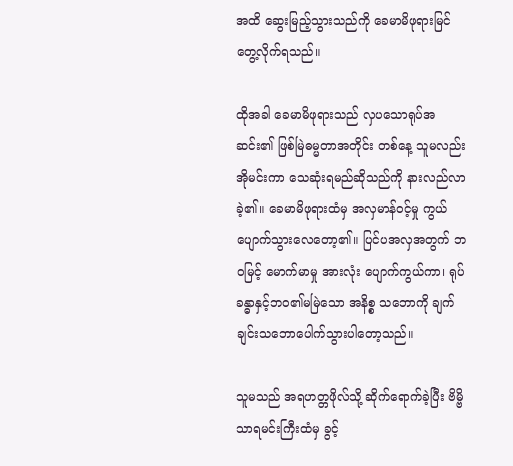အထိ ဆွေးမြည့်သွားသည်ကို ခေမာမိဖုရားမြင်တွေ့လိုက်ရသည်။

ထိုအခါ ခေမာမိဖုရားသည် လှပသောရုပ်အဆင်း၏ ဖြစ်မြဲဓမ္မတာအတိုင်း တစ်နေ့ သူမလည်း အိုမင်းကာ သေဆုံးရမည်ဆိုသည်ကို နားလည်လာခဲ့၏။ ခေမာမိဖုရားထံမှ အလှမာန်ဝင့်မှု ကွယ်ပျောက်သွားလေတော့၏။ ပြင်ပအလှအတွက် ဘဝမြင့် မောက်မာမှု အားလုံး ပျောက်ကွယ်ကာ၊ ရုပ်ခန္ဓာနှင့်ဘဝ၏မမြဲသော အနိစ္စ သဘောကို ချက်ချင်းသဘောပေါက်သွားပါတော့သည်။

သူမသည် အရဟတ္တဖိုလ်သို့ ဆိုက်ရောက်ခဲ့ပြီး ဗိမ္ဗိသာရမင်းကြီးထံမှ ခွင့်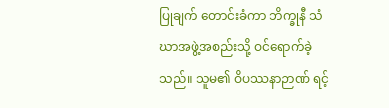ပြုချက် တောင်းခံကာ ဘိက္ခုနီ သံဃာအဖွဲ့အစည်းသို့ ဝင်ရောက်ခဲ့သည်။ သူမ၏ ဝိပဿနာဉာဏ် ရင့်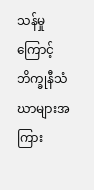သန်မှုကြောင့် ဘိက္ခုနီသံဃာများအကြား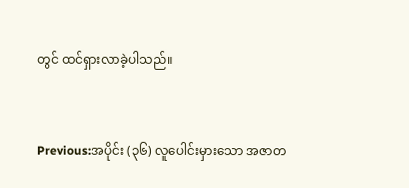တွင် ထင်ရှားလာခဲ့ပါသည်။


Previous:အပိုင်း (၃၆) လူပေါင်းမှားသော အဇာတ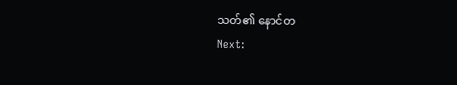သတ်၏ နောင်တ
Next: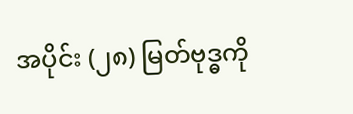အပိုင်း (၂၈) မြတ်ဗုဒ္ဓကို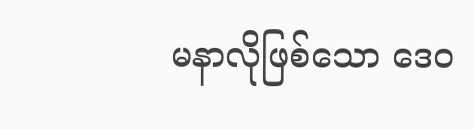မနာလိုဖြစ်သော ဒေဝ